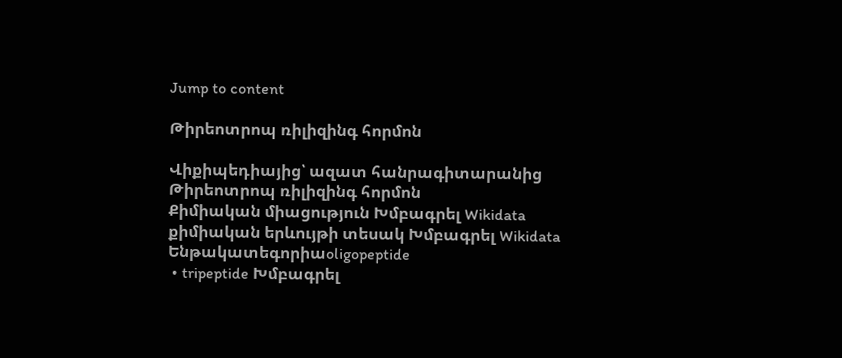Jump to content

Թիրեոտրոպ ռիլիզինգ հորմոն

Վիքիպեդիայից՝ ազատ հանրագիտարանից
Թիրեոտրոպ ռիլիզինգ հորմոն
Քիմիական միացություն Խմբագրել Wikidata
քիմիական երևույթի տեսակ Խմբագրել Wikidata
Ենթակատեգորիաoligopeptide
 • tripeptide Խմբագրել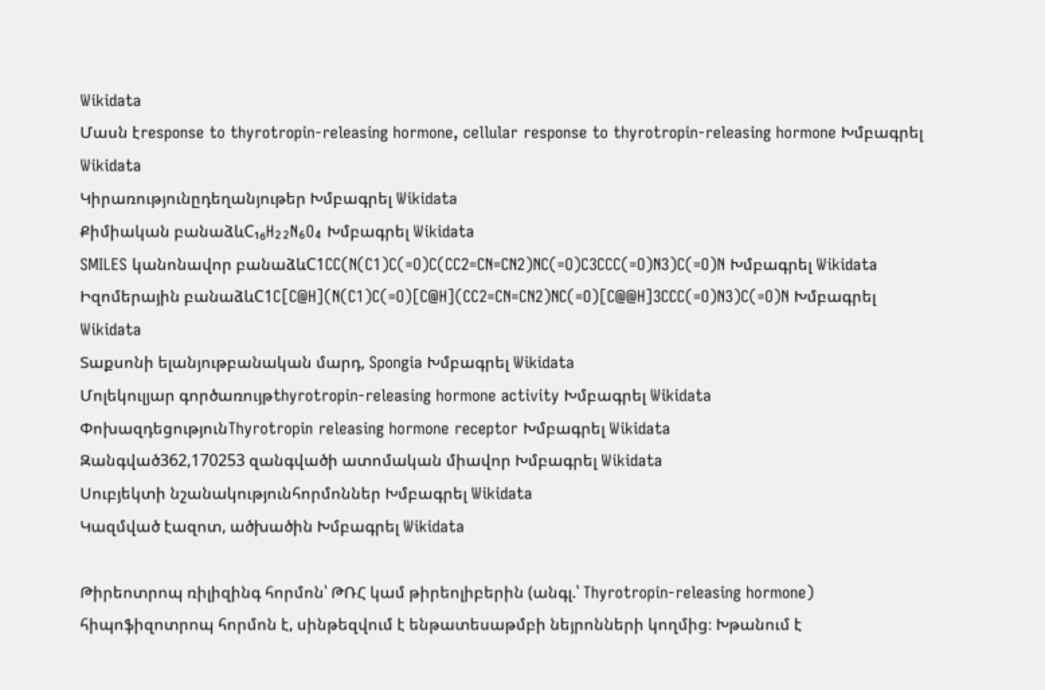Wikidata
Մասն էresponse to thyrotropin-releasing hormone, cellular response to thyrotropin-releasing hormone Խմբագրել Wikidata
Կիրառությունըդեղանյութեր Խմբագրել Wikidata
Քիմիական բանաձևC₁₆H₂₂N₆O₄ Խմբագրել Wikidata
SMILES կանոնավոր բանաձևC1CC(N(C1)C(=O)C(CC2=CN=CN2)NC(=O)C3CCC(=O)N3)C(=O)N Խմբագրել Wikidata
Իզոմերային բանաձևC1C[C@H](N(C1)C(=O)[C@H](CC2=CN=CN2)NC(=O)[C@@H]3CCC(=O)N3)C(=O)N Խմբագրել Wikidata
Տաքսոնի ելանյութբանական մարդ, Spongia Խմբագրել Wikidata
Մոլեկուլյար գործառույթthyrotropin-releasing hormone activity Խմբագրել Wikidata
ՓոխազդեցությունThyrotropin releasing hormone receptor Խմբագրել Wikidata
Զանգված362,170253 զանգվածի ատոմական միավոր Խմբագրել Wikidata
Սուբյեկտի նշանակությունհորմոններ Խմբագրել Wikidata
Կազմված էազոտ, ածխածին Խմբագրել Wikidata

Թիրեոտրոպ ռիլիզինգ հորմոն՝ ԹՌՀ կամ թիրեոլիբերին (անգլ.՝ Thyrotropin-releasing hormone) հիպոֆիզոտրոպ հորմոն է, սինթեզվում է ենթատեսաթմբի նեյրոնների կողմից։ Խթանում է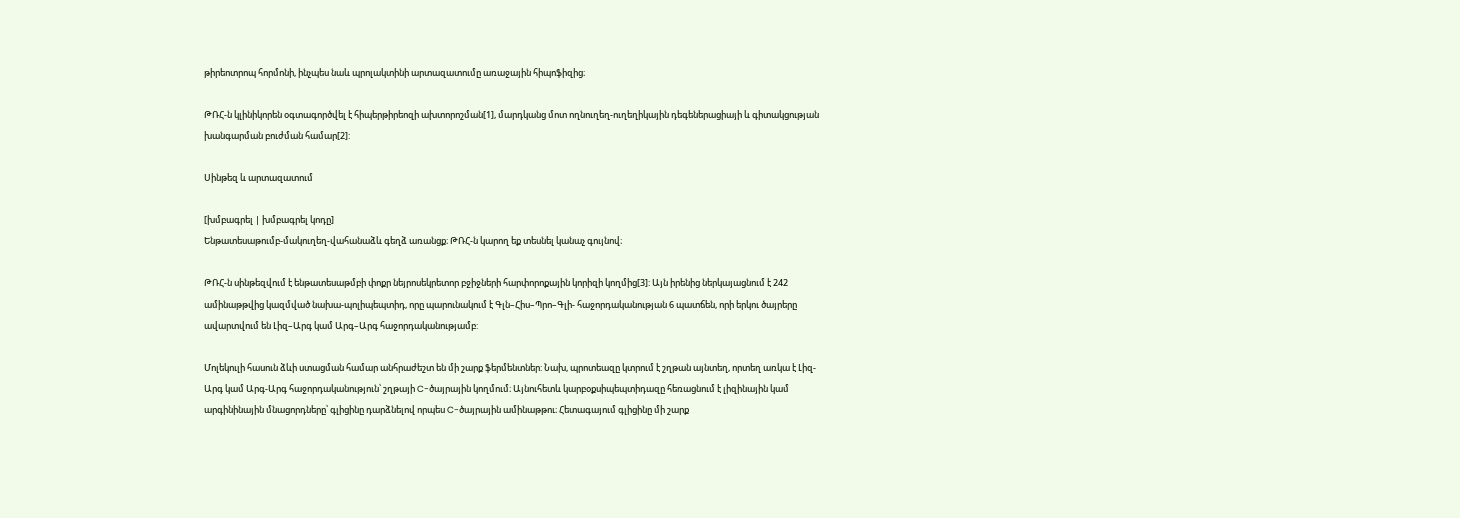թիրեոտրոպ հորմոնի, ինչպես նաև պրոլակտինի արտազատումը առաջային հիպոֆիզից։

ԹՌՀ-ն կլինիկորեն օգտագործվել է հիպերթիրեոզի ախտորոշման[1], մարդկանց մոտ ողնուղեղ-ուղեղիկային դեգեներացիայի և գիտակցության խանգարման բուժման համար[2]:

Սինթեզ և արտազատում

[խմբագրել | խմբագրել կոդը]
Ենթատեսաթումբ-մակուղեղ-վահանաձև գեղձ առանցք։ ԹՌՀ-ն կարող եք տեսնել կանաչ գույնով։

ԹՌՀ-ն սինթեզվում է ենթատեսաթմբի փոքր նեյրոսեկրետոր բջիջների հարփորոքային կորիզի կողմից[3]: Այն իրենից ներկայացնում է 242 ամինաթթվից կազմված նախա-պոլիպեպտիդ, որը պարունակում է Գլն–Հիս–Պրո–Գլի- հաջորդականության 6 պատճեն, որի երկու ծայրերը ավարտվում են Լիզ–Արգ կամ Արգ–Արգ հաջորդականությամբ:

Մոլեկուլի հասուն ձևի ստացման համար անհրաժեշտ են մի շարք ֆերմենտներ: Նախ, պրոտեազը կտրում է շղթան այնտեղ, որտեղ առկա է Լիզ-Արգ կամ Արգ-Արգ հաջորդականություն՝ շղթայի C-ծայրային կողմում։ Այնուհետև կարբօքսիպեպտիդազը հեռացնում է լիզինային կամ արգինինային մնացորդները՝ գլիցինը դարձնելով որպես C-ծայրային ամինաթթու։ Հետագայում գլիցինը մի շարք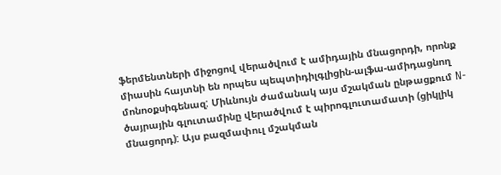ֆերմենտների միջոցով վերածվում է ամիդային մնացորդի, որոնք միասին հայտնի են որպես պեպտիդիլգլիցին-ալֆա-ամիդացնող մոնոօքսիգենազ: Միևնույն ժամանակ այս մշակման ընթացքում N-ծայրային գլուտամինը վերածվում է պիրոգլուտամատի (ցիկլիկ մնացորդ): Այս բազմափուլ մշակման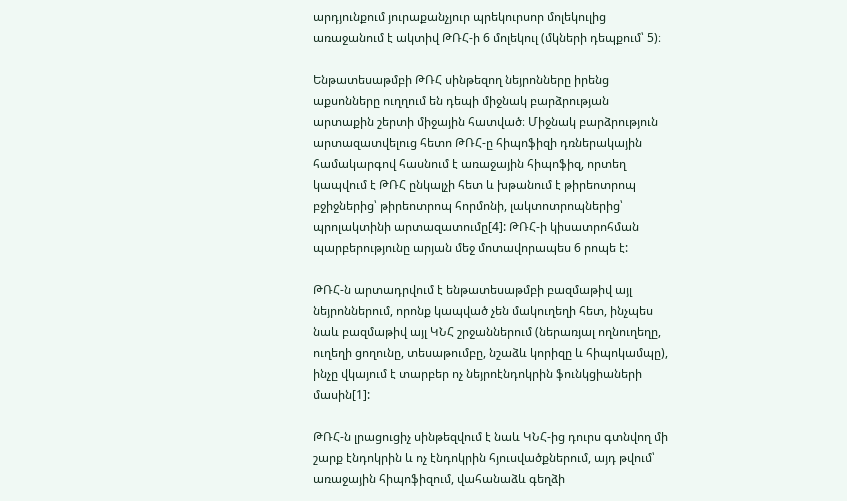արդյունքում յուրաքանչյուր պրեկուրսոր մոլեկուլից առաջանում է ակտիվ ԹՌՀ-ի 6 մոլեկուլ (մկների դեպքում՝ 5)։

Ենթատեսաթմբի ԹՌՀ սինթեզող նեյրոնները իրենց աքսոնները ուղղում են դեպի միջնակ բարձրության արտաքին շերտի միջային հատված։ Միջնակ բարձրություն արտազատվելուց հետո ԹՌՀ-ը հիպոֆիզի դռներակային համակարգով հասնում է առաջային հիպոֆիզ, որտեղ կապվում է ԹՌՀ ընկալչի հետ և խթանում է թիրեոտրոպ բջիջներից՝ թիրեոտրոպ հորմոնի, լակտոտրոպներից՝ պրոլակտինի արտազատումը[4]: ԹՌՀ-ի կիսատրոհման պարբերությունը արյան մեջ մոտավորապես 6 րոպե է:

ԹՌՀ-ն արտադրվում է ենթատեսաթմբի բազմաթիվ այլ նեյրոններում, որոնք կապված չեն մակուղեղի հետ, ինչպես նաև բազմաթիվ այլ ԿՆՀ շրջաններում (ներառյալ ողնուղեղը, ուղեղի ցողունը, տեսաթումբը, նշաձև կորիզը և հիպոկամպը), ինչը վկայում է տարբեր ոչ նեյրոէնդոկրին ֆունկցիաների մասին[1]:

ԹՌՀ-ն լրացուցիչ սինթեզվում է նաև ԿՆՀ-ից դուրս գտնվող մի շարք էնդոկրին և ոչ էնդոկրին հյուսվածքներում, այդ թվում՝ առաջային հիպոֆիզում, վահանաձև գեղձի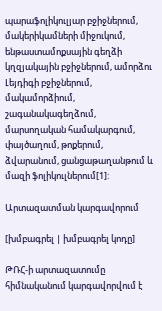պարաֆոլիկուլյար բջիջներում, մակերիկամների միջուկում, ենթաստամոքսային գեղձի կղզյակային բջիջներում, ամորձու Լեյդիգի բջիջներում, մակամորձիում, շագանակագեղձում, մարսողական համակարգում, փայծաղում, թոքերում, ձվարանում, ցանցաթաղանթում և մազի ֆոլիկուլներում[1]:

Արտազատման կարգավորում

[խմբագրել | խմբագրել կոդը]

ԹՌՀ-ի արտազատումը հիմնականում կարգավորվում է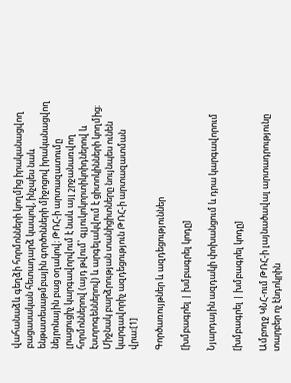վահանաձև գեղձի հորմոնների կողմից իրականացվող բացասական հետադարձ կապով, ինչպես նաև ենթատեսաթմբային գործոնների միջոցով իրականացվող նեյրոնային բաց օղակով։ ԹՌՀ-ի արտազատումը լրացուցիչ կարգավորվում է նաև այլ շրջանառվող հորմոններով (այդ թվում՝ գլյուկոկորտիկոիդներով և էստրոգեններով) և արգելակվում է ցիտոկինների կողմից։ Միջնակ բարձրության տանիցիտները նույնպես ունեն կարգավորիչ ազդեցություն ԹՌՀ-ի արտազատման վրա։[1]

Գործառույթներ և ազդեցություններ

[խմբագրել | խմբագրել կոդը]

Նյարդային ազդակի փոխանցում և դրա կարգավորում

[խմբագրել | խմբագրել կոդը]

Ամբողջ ԿՆՀ-ում ԹՌՀ-ի լայնածավալ արտադրությունը տարբեր ոչ էնդոկրին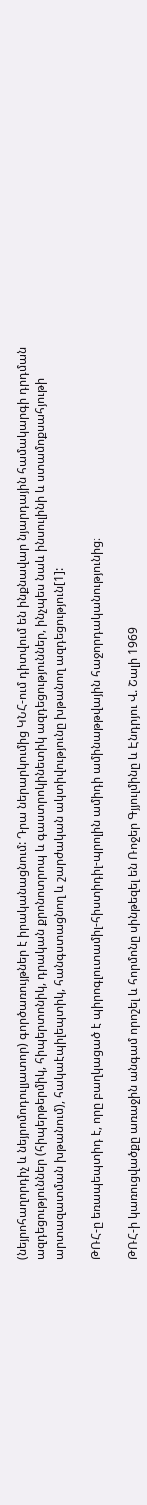(նեյրոհաղորդիչ և նեյրոմոդուլյատոր) գործառույթներ է իրականացնում: Դրա ներարկումից ԿՆՀ-ում դիտվում են ինքնավար նյարդային համակարգի դրդման ազդեցություններ (հիպերթերմիկ, հիպերտոնիկ, դրական քրոնոտրոպ և գաստրոկինետիկ ազդեցություններ, ինչպես նաև ինսուլինի և ստամոքսահյութի արտազատման խթանում), հակաէպիլեպտիկ, հանգստացնող և շարժական ակտիվությունը խթանող ազդեցություն[1]:

ԹՌՀ-ը եռապեպտիդ է, որը բաղկացած է պիրոգլուտամիլ-հիստիդիլ-պրոլին ամիդի ամինաթթվային հաջորդականությունից։

ԹՌՀ-ի կառուցվածքը առաջին անգամ որոշել և հորմոնը սինթեզել են Ռոջեր Գյյուլմինը և Էնդրյու Վ. Շալի 1969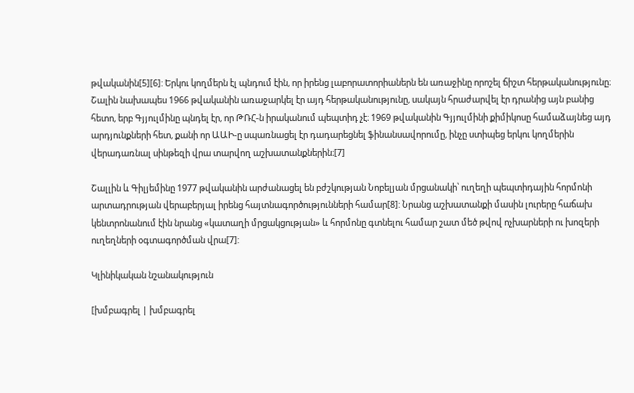թվականին[5][6]: Երկու կողմերն էլ պնդում էին, որ իրենց լաբորատորիաներն են առաջինը որոշել ճիշտ հերթականությունը։ Շալին նախապես 1966 թվականին առաջարկել էր այդ հերթականությունը, սակայն հրաժարվել էր դրանից այն բանից հետո, երբ Գյյուլմինը պնդել էր, որ ԹՌՀ-ն իրականում պեպտիդ չէ։ 1969 թվականին Գյյուլմինի քիմիկոսը համաձայնեց այդ արդյունքների հետ, քանի որ ԱԱԻ-ը սպառնացել էր դադարեցնել ֆինանսավորումը, ինչը ստիպեց երկու կողմերին վերադառնալ սինթեզի վրա տարվող աշխատանքներին։[7]

Շալլին և Գիլյեմինը 1977 թվականին արժանացել են բժշկության Նոբելյան մրցանակի՝ ուղեղի պեպտիդային հորմոնի արտադրության վերաբերյալ իրենց հայտնագործությունների համար[8]: Նրանց աշխատանքի մասին լուրերը հաճախ կենտրոնանում էին նրանց «կատաղի մրցակցության» և հորմոնը գտնելու համար շատ մեծ թվով ոչխարների ու խոզերի ուղեղների օգտագործման վրա[7]:

Կլինիկական նշանակություն

[խմբագրել | խմբագրել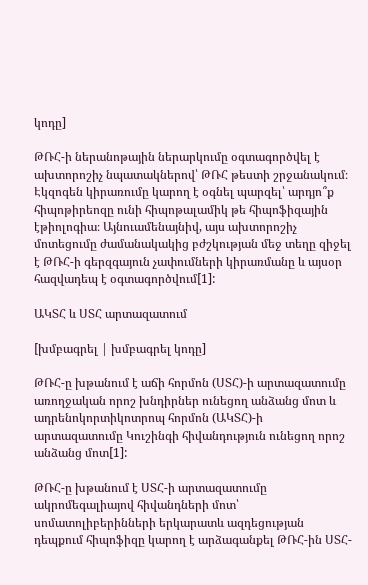կոդը]

ԹՌՀ-ի ներանոթային ներարկումը օգտագործվել է ախտորոշիչ նպատակներով՝ ԹՌՀ թեստի շրջանակում։ Էկզոգեն կիրառումը կարող է օգնել պարզել՝ արդյո՞ք հիպոթիրեոզը ունի հիպոթալամիկ թե հիպոֆիզային էթիոլոգիա։ Այնուամենայնիվ, այս ախտորոշիչ մոտեցումը ժամանակակից բժշկության մեջ տեղը զիջել է ԹՌՀ-ի գերզգայուն չափումների կիրառմանը և այսօր հազվադեպ է օգտագործվում[1]:

ԱԿՏՀ և ՍՏՀ արտազատում

[խմբագրել | խմբագրել կոդը]

ԹՌՀ-ը խթանում է աճի հորմոն (ՍՏՀ)-ի արտազատումը առողջական որոշ խնդիրներ ունեցող անձանց մոտ և ադրենոկորտիկոտրոպ հորմոն (ԱԿՏՀ)-ի արտազատումը Կուշինգի հիվանդություն ունեցող որոշ անձանց մոտ[1]:

ԹՌՀ-ը խթանում է ՍՏՀ-ի արտազատումը ակրոմեգալիայով հիվանդների մոտ՝ սոմատոլիբերինների երկարատև ազդեցության դեպքում հիպոֆիզը կարող է արձագանքել ԹՌՀ-ին ՍՏՀ-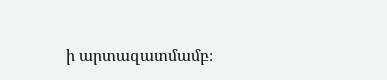ի արտազատմամբ։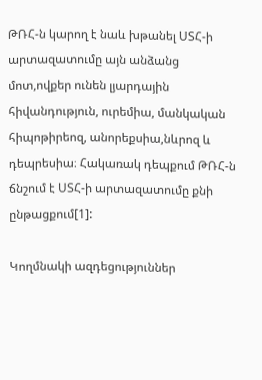ԹՌՀ-ն կարող է նաև խթանել ՍՏՀ-ի արտազատումը այն անձանց մոտ,ովքեր ունեն լյարդային հիվանդություն, ուրեմիա, մանկական հիպոթիրեոզ, անորեքսիա,նևրոզ և դեպրեսիա։ Հակառակ դեպքում ԹՌՀ-ն ճնշում է ՍՏՀ-ի արտազատումը քնի ընթացքում[1]:

Կողմնակի ազդեցություններ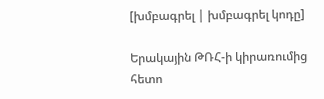[խմբագրել | խմբագրել կոդը]

Երակային ԹՌՀ-ի կիրառումից հետո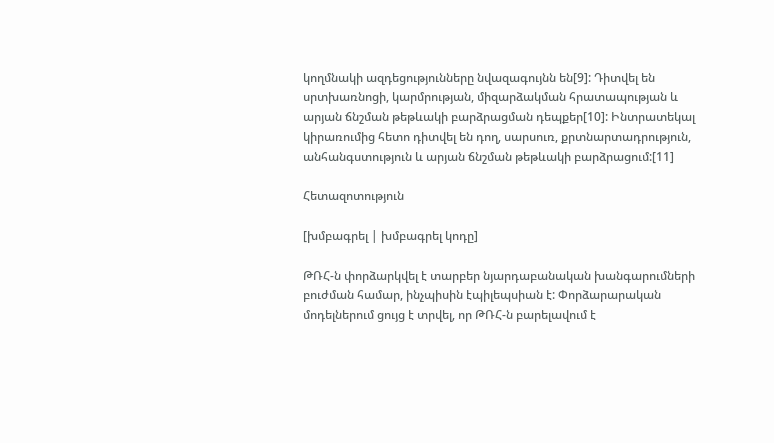կողմնակի ազդեցությունները նվազագույնն են[9]: Դիտվել են սրտխառնոցի, կարմրության, միզարձակման հրատապության և արյան ճնշման թեթևակի բարձրացման դեպքեր[10]: Ինտրատեկալ կիրառումից հետո դիտվել են դող, սարսուռ, քրտնարտադրություն, անհանգստություն և արյան ճնշման թեթևակի բարձրացում:[11]

Հետազոտություն

[խմբագրել | խմբագրել կոդը]

ԹՌՀ-ն փորձարկվել է տարբեր նյարդաբանական խանգարումների բուժման համար, ինչպիսին էպիլեպսիան է: Փորձարարական մոդելներում ցույց է տրվել, որ ԹՌՀ-ն բարելավում է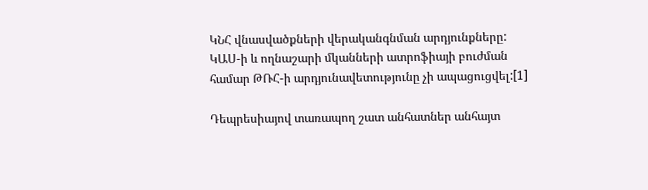ԿՆՀ վնասվածքների վերականգնման արդյունքները: ԿԱՍ-ի և ողնաշարի մկանների ատրոֆիայի բուժման համար ԹՌՀ-ի արդյունավետությունը չի ապացուցվել:[1]

Դեպրեսիայով տառապող շատ անհատներ անհայտ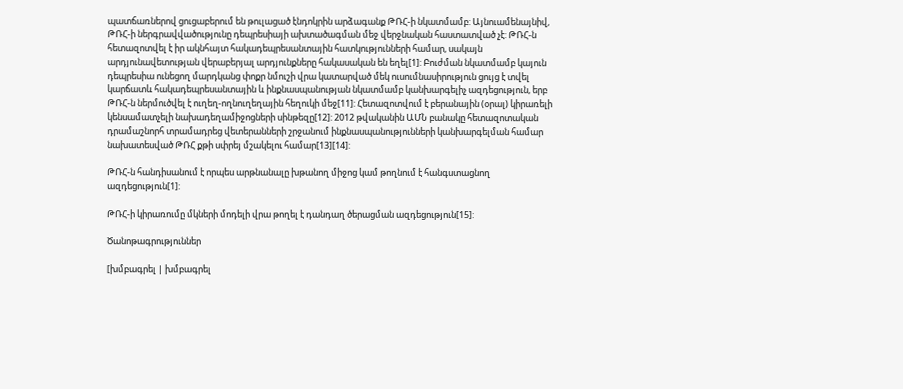պատճառներով ցուցաբերում են թուլացած էնդոկրին արձագանք ԹՌՀ-ի նկատմամբ: Այնուամենայնիվ, ԹՌՀ-ի ներգրավվածությունը դեպրեսիայի ախտածագման մեջ վերջնական հաստատված չէ: ԹՌՀ-ն հետազոտվել է իր ակնհայտ հակադեպրեսանտային հատկությունների համար, սակայն արդյունավետության վերաբերյալ արդյունքները հակասական են եղել[1]: Բուժման նկատմամբ կայուն դեպրեսիա ունեցող մարդկանց փոքր նմուշի վրա կատարված մեկ ուսումնասիրություն ցույց է տվել կարճատև հակադեպրեսանտային և ինքնասպանության նկատմամբ կանխարգելիչ ազդեցություն, երբ ԹՌՀ-ն ներմուծվել է ուղեղ-ողնուղեղային հեղուկի մեջ[11]: Հետազոտվում է բերանային (օրալ) կիրառելի կենսամատչելի նախադեղամիջոցների սինթեզը[12]: 2012 թվականին ԱՄՆ բանակը հետազոտական դրամաշնորհ տրամադրեց վետերանների շրջանում ինքնասպանությունների կանխարգելման համար նախատեսված ԹՌՀ քթի սփրեյ մշակելու համար[13][14]:

ԹՌՀ-ն հանդիսանում է որպես արթնանալը խթանող միջոց կամ թողնում է հանգստացնող ազդեցություն[1]:

ԹՌՀ-ի կիրառումը մկների մոդելի վրա թողել է դանդաղ ծերացման ազդեցություն[15]:

Ծանոթագրություններ

[խմբագրել | խմբագրել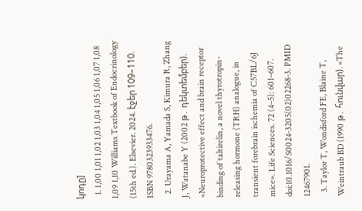կոդը]
  1. 1,00 1,01 1,02 1,03 1,04 1,05 1,06 1,07 1,08 1,09 1,10 Williams Textbook of Endocrinology (15th ed.). Elsevier. 2024. էջեր 109–110. ISBN 9780323933476.
  2. Urayama A, Yamada S, Kimura R, Zhang J, Watanabe Y (2002 թ․ դեկտեմբեր). «Neuroprotective effect and brain receptor binding of taltirelin, a novel thyrotropin-releasing hormone (TRH) analogue, in transient forebrain ischemia of C57BL/6J mice». Life Sciences. 72 (4–5): 601–607. doi:10.1016/S0024-3205(02)02268-3. PMID 12467901.
  3. Taylor T, Wondisford FE, Blaine T, Weintraub BD (1990 թ․ հունվար). «The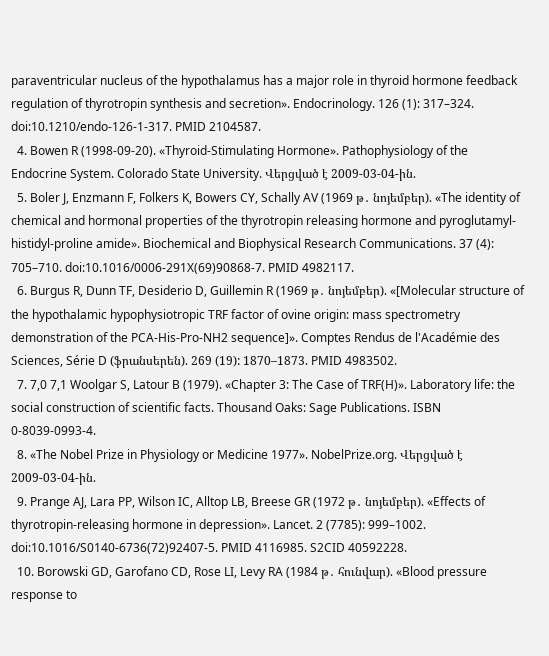paraventricular nucleus of the hypothalamus has a major role in thyroid hormone feedback regulation of thyrotropin synthesis and secretion». Endocrinology. 126 (1): 317–324. doi:10.1210/endo-126-1-317. PMID 2104587.
  4. Bowen R (1998-09-20). «Thyroid-Stimulating Hormone». Pathophysiology of the Endocrine System. Colorado State University. Վերցված է 2009-03-04-ին.
  5. Boler J, Enzmann F, Folkers K, Bowers CY, Schally AV (1969 թ․ նոյեմբեր). «The identity of chemical and hormonal properties of the thyrotropin releasing hormone and pyroglutamyl-histidyl-proline amide». Biochemical and Biophysical Research Communications. 37 (4): 705–710. doi:10.1016/0006-291X(69)90868-7. PMID 4982117.
  6. Burgus R, Dunn TF, Desiderio D, Guillemin R (1969 թ․ նոյեմբեր). «[Molecular structure of the hypothalamic hypophysiotropic TRF factor of ovine origin: mass spectrometry demonstration of the PCA-His-Pro-NH2 sequence]». Comptes Rendus de l'Académie des Sciences, Série D (ֆրանսերեն). 269 (19): 1870–1873. PMID 4983502.
  7. 7,0 7,1 Woolgar S, Latour B (1979). «Chapter 3: The Case of TRF(H)». Laboratory life: the social construction of scientific facts. Thousand Oaks: Sage Publications. ISBN 0-8039-0993-4.
  8. «The Nobel Prize in Physiology or Medicine 1977». NobelPrize.org. Վերցված է 2009-03-04-ին.
  9. Prange AJ, Lara PP, Wilson IC, Alltop LB, Breese GR (1972 թ․ նոյեմբեր). «Effects of thyrotropin-releasing hormone in depression». Lancet. 2 (7785): 999–1002. doi:10.1016/S0140-6736(72)92407-5. PMID 4116985. S2CID 40592228.
  10. Borowski GD, Garofano CD, Rose LI, Levy RA (1984 թ․ հունվար). «Blood pressure response to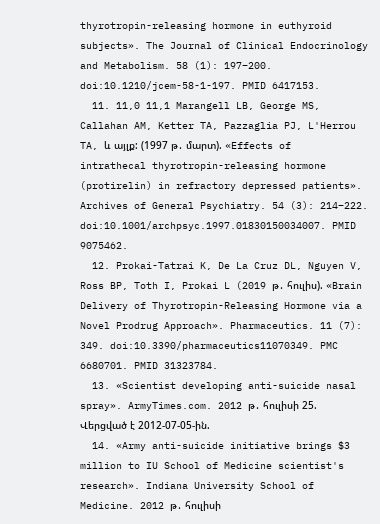thyrotropin-releasing hormone in euthyroid subjects». The Journal of Clinical Endocrinology and Metabolism. 58 (1): 197–200. doi:10.1210/jcem-58-1-197. PMID 6417153.
  11. 11,0 11,1 Marangell LB, George MS, Callahan AM, Ketter TA, Pazzaglia PJ, L'Herrou TA, և այլք: (1997 թ․ մարտ). «Effects of intrathecal thyrotropin-releasing hormone (protirelin) in refractory depressed patients». Archives of General Psychiatry. 54 (3): 214–222. doi:10.1001/archpsyc.1997.01830150034007. PMID 9075462.
  12. Prokai-Tatrai K, De La Cruz DL, Nguyen V, Ross BP, Toth I, Prokai L (2019 թ․ հուլիս). «Brain Delivery of Thyrotropin-Releasing Hormone via a Novel Prodrug Approach». Pharmaceutics. 11 (7): 349. doi:10.3390/pharmaceutics11070349. PMC 6680701. PMID 31323784.
  13. «Scientist developing anti-suicide nasal spray». ArmyTimes.com. 2012 թ․ հուլիսի 25. Վերցված է 2012-07-05-ին.
  14. «Army anti-suicide initiative brings $3 million to IU School of Medicine scientist's research». Indiana University School of Medicine. 2012 թ․ հուլիսի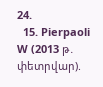24.
  15. Pierpaoli W (2013 թ․ փետրվար).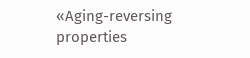«Aging-reversing properties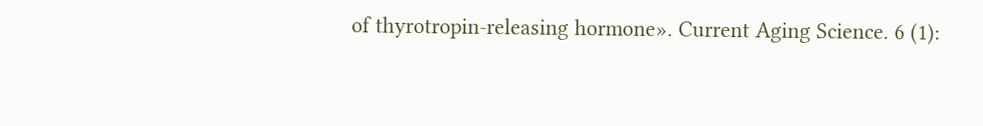of thyrotropin-releasing hormone». Current Aging Science. 6 (1):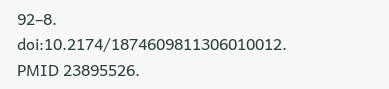92–8. doi:10.2174/1874609811306010012. PMID 23895526.